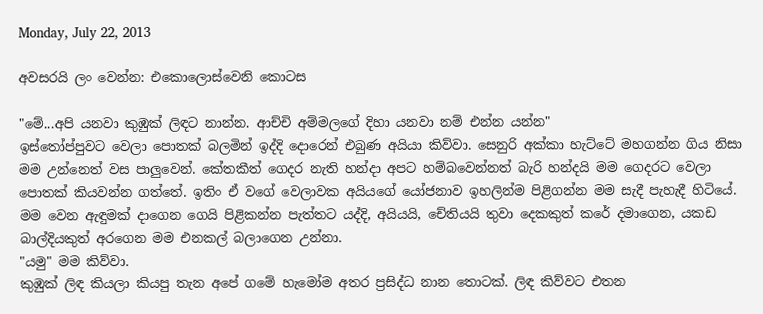Monday, July 22, 2013

අවසරයි ලං වෙන්න: එකොලොස්වෙනි කොටස

"මේ...අපි යනවා කුඹුක් ලිඳට නාන්න. ආච්චි අම්මලගේ දිහා යනවා නම් එන්න යන්න"
ඉස්තෝප්පුවට වෙලා පොතක් බලමින් ඉද්දි දොරෙන් එබුණ අයියා කිව්වා. සෙනුරි අක්කා හැට්ටේ මහගන්න ගිය නිසා මම උන්නෙත් වස පාලුවෙන්. කේතකීත් ගෙදර නැති හන්දා අපට හම්බවෙන්නත් බැරි හන්දයි මම ගෙදරට වෙලා පොතක් කියවන්න ගත්තේ. ඉතිං ඒ වගේ වෙලාවක අයියගේ යෝජනාව ඉහලින්ම පිළිගන්න මම සැදී පැහැදී හිටියේ.
මම වෙන ඇඳුමක් දාගෙන ගෙයි පිළිකන්න පැත්තට යද්දි, අයියයි, චේතියයි තුවා දෙකකුත් කරේ දමාගෙන, යකඩ බාල්දියකුත් අරගෙන මම එනකල් බලාගෙන උන්නා.
"යමු" මම කිව්වා.
කුඹුක් ලිඳ කියලා කියපු තැන අපේ ගමේ හැමෝම අතර ප්‍රසිද්ධ නාන තොටක්. ලිඳ කිව්වට එතන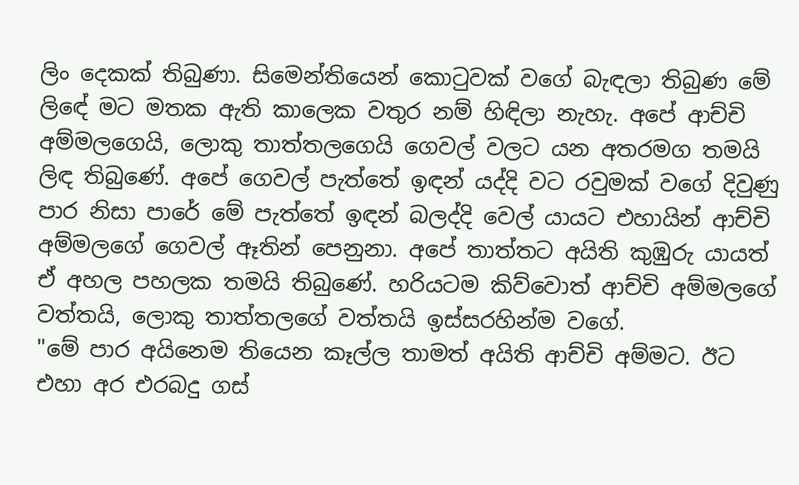ලිං දෙකක් තිබුණා. සිමෙන්තියෙන් කොටුවක් වගේ බැඳලා තිබුණ මේ ලිඳේ මට මතක ඇති කාලෙක වතුර නම් හිඳිලා නැහැ. අපේ ආච්චි අම්මලගෙයි, ලොකු තාත්තලගෙයි ගෙවල් වලට යන අතරමග තමයි ලිඳ තිබුණේ. අපේ ගෙවල් පැත්තේ ඉඳන් යද්දි වට රවුමක් වගේ දිවුණු පාර නිසා පාරේ මේ පැත්තේ ඉඳන් බලද්දි වෙල් යායට එහායින් ආච්චි අම්මලගේ ගෙවල් ඈතින් පෙනුනා. අපේ තාත්තට අයිති කුඹුරු යායත් ඒ අහල පහලක තමයි තිබුණේ. හරියටම කිව්වොත් ආච්චි අම්මලගේ වත්තයි, ලොකු තාත්තලගේ වත්තයි ඉස්සරහින්ම වගේ.
"මේ පාර අයිනෙම තියෙන කෑල්ල තාමත් අයිති ආච්චි අම්මට. ඊට එහා අර එරබදු ගස්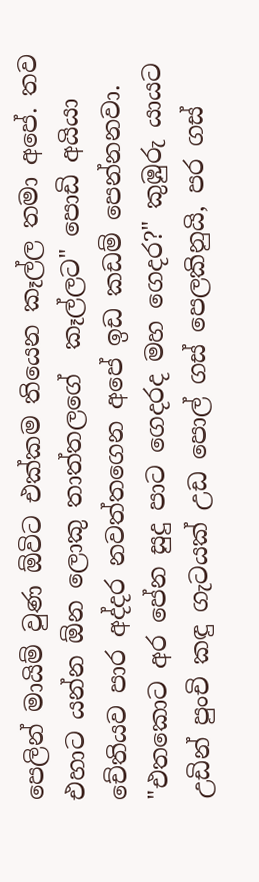පෙලින් මායිම් වුණ ඕවිට එක්කම තියෙන කෑල්ල තමා අපේ. තව එහාට යන්න ඕන ලොකු තාත්තලගේ  කෑල්ලට" පොඩි අයියා චේතියව පාර අද්දර නවත්තගෙන අපේ ඉඩ කඩම් පෙන්නනවා.
"එතකොට අර පේන සුදු පාට ගෙදරද මහ ගෙදර?" කුඹුරු යායට උඩින් පුංචි කඳු ගැටයක් උඩ පොල් ගස් පෙලකිනුයි, පර ගස්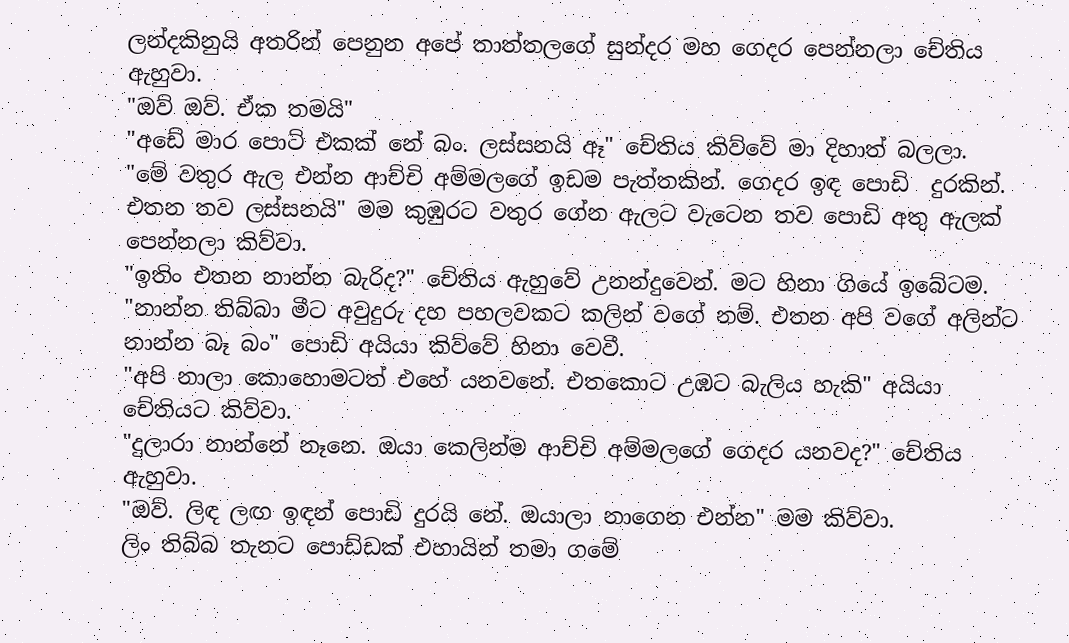ලන්දකිනුයි අතරින් පෙනුන අපේ තාත්තලගේ සුන්දර මහ ගෙදර පෙන්නලා චේතිය ඇහුවා.
"ඔව් ඔව්. ඒක තමයි"
"අඩේ මාර පොට් එකක් නේ බං. ලස්සනයි ඈ" චේතිය කිව්වේ මා දිහාත් බලලා.
"මේ වතුර ඇල එන්න ආච්චි අම්මලගේ ඉඩම පැත්තකින්. ගෙදර ඉඳ පොඩි  දුරකින්. එතන තව ලස්සනයි" මම කුඹුරට වතුර ගේන ඇලට වැටෙන තව පොඩි අතු ඇලක් පෙන්නලා කිව්වා.
"ඉතිං එතන නාන්න බැරිද?" චේතිය ඇහුවේ උනන්දුවෙන්. මට හිනා ගියේ ඉබේටම.
"නාන්න තිබ්බා මීට අවුදුරු දහ පහලවකට කලින් වගේ නම්. එතන අපි වගේ අලින්ට නාන්න බෑ බං" පොඩි අයියා කිව්වේ හිනා වෙවී.
"අපි නාලා කොහොමටත් එහේ යනවනේ. එතකොට උඹට බැලිය හැකි" අයියා චේතියට කිව්වා.
"දුලාරා නාන්නේ නෑනෙ. ඔයා කෙලින්ම ආච්චි අම්මලගේ ගෙදර යනවද?" චේතිය ඇහුවා.
"ඔව්. ලිඳ ලඟ ඉඳන් පොඩි දුරයි නේ. ඔයාලා නාගෙන එන්න" මම කිව්වා.
ලිං තිබ්බ තැනට පොඩ්ඩක් එහායින් තමා ගමේ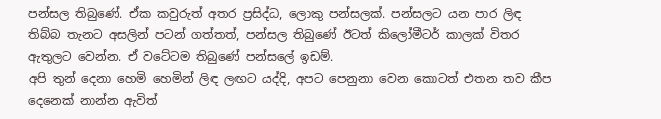පන්සල තිබුණේ. ඒක කවුරුත් අතර ප්‍රසිද්ධ, ලොකු පන්සලක්. පන්සලට යන පාර ලිඳ තිබ්බ තැනට අසලින් පටන් ගත්තත්, පන්සල තිබුණේ ඊටත් කිලෝමීටර් කාලක් විතර ඇතුලට වෙන්න. ඒ වටේටම තිබුණේ පන්සලේ ඉඩම්.
අපි තුන් දෙනා හෙමි හෙමින් ලිඳ ලඟට යද්දි, අපට පෙනුනා වෙන කොටත් එතන තව කීප දෙනෙක් නාන්න ඇවිත්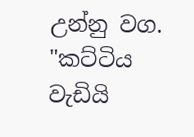උන්නු වග.
"කට්ටිය වැඩියි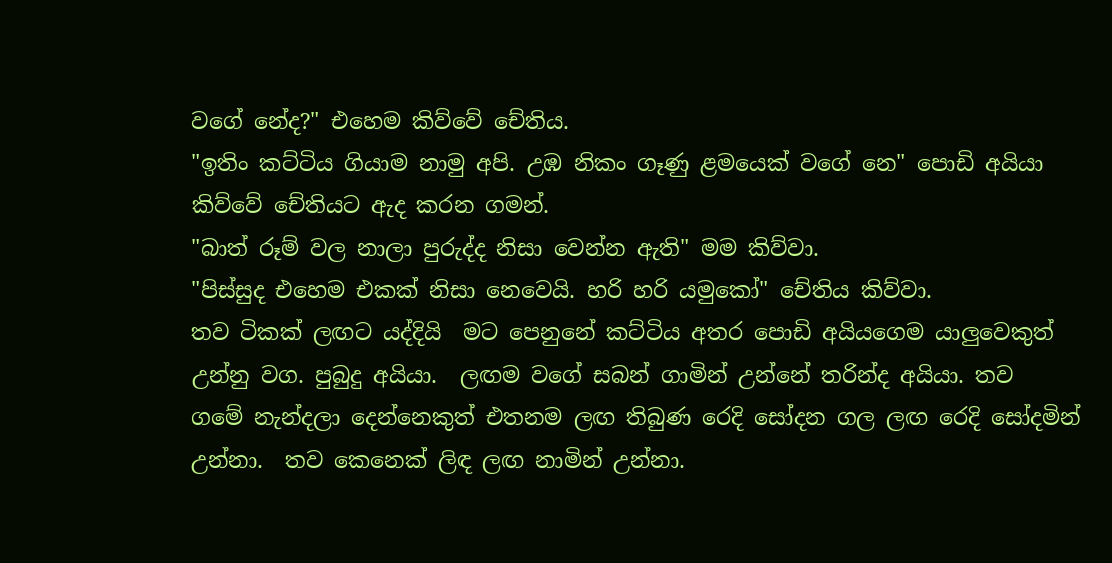වගේ නේද?" එහෙම කිව්වේ චේතිය.
"ඉතිං කට්ටිය ගියාම නාමු අපි. උඹ නිකං ගෑණු ළමයෙක් වගේ නෙ" පොඩි අයියා කිව්වේ චේතියට ඇද කරන ගමන්.
"බාත් රූම් වල නාලා පුරුද්ද නිසා වෙන්න ඇති" මම කිව්වා.
"පිස්සුද එහෙම එකක් නිසා නෙවෙයි. හරි හරි යමුකෝ" චේතිය කිව්වා.
තව ටිකක් ලඟට යද්දියි  මට පෙනුනේ කට්ටිය අතර පොඩි අයියගෙම යාලුවෙකුත් උන්නු වග. පුබුදු අයියා.  ලඟම වගේ සබන් ගාමින් උන්නේ තරින්ද අයියා. තව  ගමේ නැන්දලා දෙන්නෙකුත් එතනම ලඟ තිබුණ රෙදි සෝදන ගල ලඟ රෙදි සෝදමින් උන්නා.  තව කෙනෙක් ලිඳ ලඟ නාමින් උන්නා.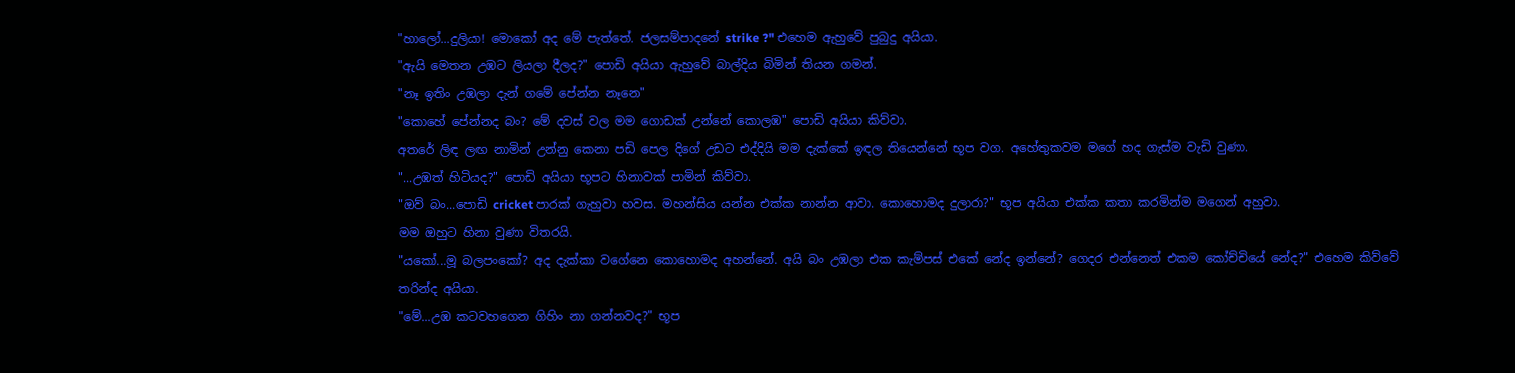"හාලෝ...දුලියා! මොකෝ අද මේ පැත්තේ. ජලසම්පාදනේ strike ?" එහෙම ඇහුවේ පුබුදු අයියා.
"ඇයි මෙතන උඹට ලියලා දීලද?" පොඩි අයියා ඇහුවේ බාල්දිය බිමින් තියන ගමන්.
"නෑ ඉතිං උඹලා දැන් ගමේ පේන්න නෑනෙ"
"කොහේ පේන්නද බං? මේ දවස් වල මම ගොඩක් උන්නේ කොලඹ" පොඩි අයියා කිව්වා.
අතරේ ලිඳ ලඟ නාමින් උන්නු කෙනා පඩි පෙල දිගේ උඩට එද්දියි මම දැක්කේ ඉඳල තියෙන්නේ භූප වග. අහේතුකවම මගේ හද ගැස්ම වැඩි වුණා.
"...උඹත් හිටියද?" පොඩි අයියා භූපට හිනාවක් පාමින් කිව්වා.
"ඔව් බං...පොඩි cricket පාරක් ගැහුවා හවස. මහන්සිය යන්න එක්ක නාන්න ආවා. කොහොමද දුලාරා?" භූප අයියා එක්ක කතා කරමින්ම මගෙන් අහුවා.
මම ඔහුට හිනා වුණා විතරයි.
"යකෝ...මූ බලපංකෝ? අද දැක්කා වගේනෙ කොහොමද අහන්නේ. අයි බං උඹලා එක කැම්පස් එකේ නේද ඉන්නේ? ගෙදර එන්නෙත් එකම කෝච්චියේ නේද?" එහෙම කිව්වේ තරින්ද අයියා.
"මේ...උඹ කටවහගෙන ගිහිං නා ගන්නවද?" භූප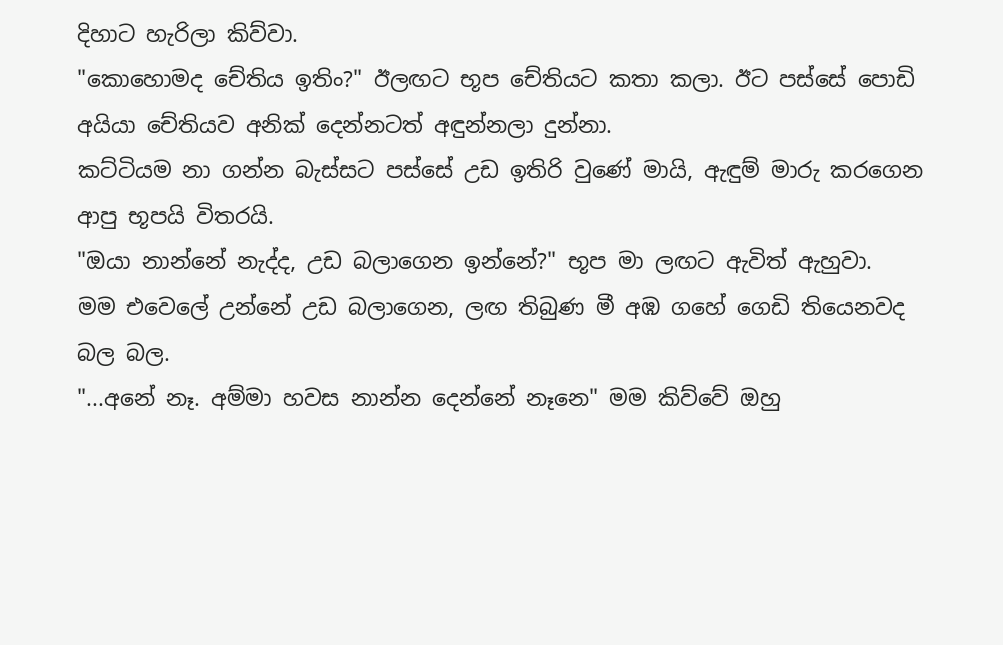දිහාට හැරිලා කිව්වා.
"කොහොමද චේතිය ඉතිං?" ඊලඟට භූප චේතියට කතා කලා. ඊට පස්සේ පොඩි අයියා චේතියව අනික් දෙන්නටත් අඳුන්නලා දුන්නා.
කට්ටියම නා ගන්න බැස්සට පස්සේ උඩ ඉතිරි වුණේ මායි, ඇඳුම් මාරු කරගෙන ආපු භූපයි විතරයි.
"ඔයා නාන්නේ නැද්ද, උඩ බලාගෙන ඉන්නේ?" භූප මා ලඟට ඇවිත් ඇහුවා.
මම එවෙලේ උන්නේ උඩ බලාගෙන, ලඟ තිබුණ මී අඹ ගහේ ගෙඩි තියෙනවද බල බල.
"...අනේ නෑ. අම්මා හවස නාන්න දෙන්නේ නෑනෙ" මම කිව්වේ ඔහු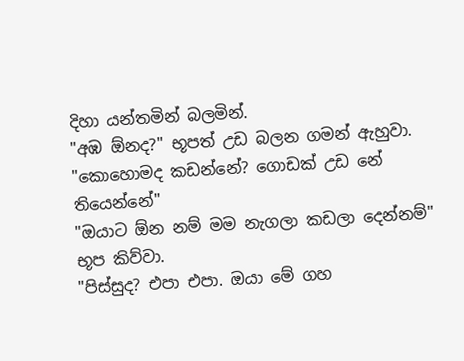දිහා යන්තමින් බලමින්.
"අඹ ඕනද?" භූපත් උඩ බලන ගමන් ඇහුවා.
"කොහොමද කඩන්නේ? ගොඩක් උඩ නේ තියෙන්නේ"
"ඔයාට ඕන නම් මම නැගලා කඩලා දෙන්නම්" භූප කිව්වා.
"පිස්සුද? එපා එපා. ඔයා මේ ගහ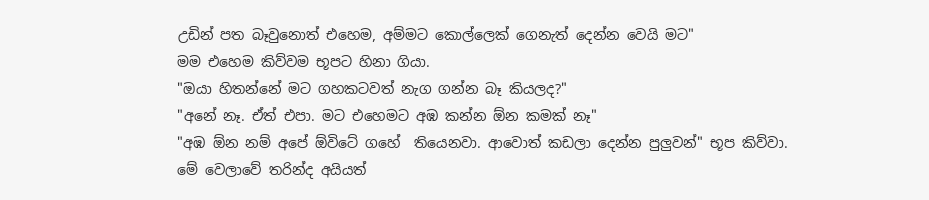උඩින් පත බෑවුනොත් එහෙම, අම්මට කොල්ලෙක් ගෙනැත් දෙන්න වෙයි මට"
මම එහෙම කිව්වම භූපට හිනා ගියා.
"ඔයා හිතන්නේ මට ගහකටවත් නැග ගන්න බෑ කියලද?"
"අනේ නෑ. ඒත් එපා. මට එහෙමට අඹ කන්න ඕන කමක් නෑ"
"අඹ ඕන නම් අපේ ඕවිටේ ගහේ  තියෙනවා. ආවොත් කඩලා දෙන්න පුලුවන්" භූප කිව්වා.
මේ වෙලාවේ තරින්ද අයියත්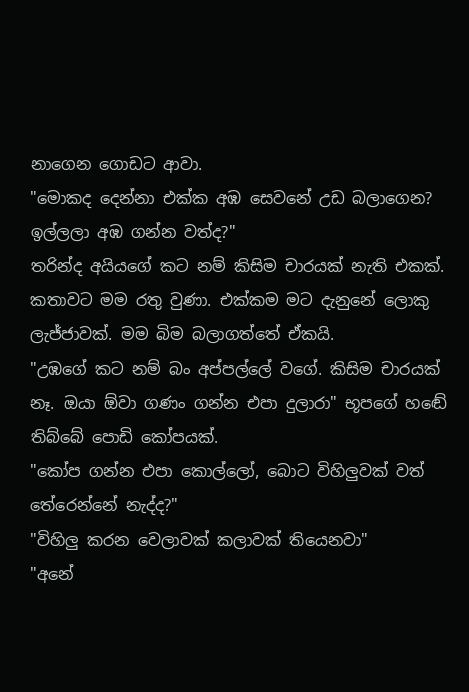නාගෙන ගොඩට ආවා.
"මොකද දෙන්නා එක්ක අඹ සෙවනේ උඩ බලාගෙන? ඉල්ලලා අඹ ගන්න වත්ද?"
තරින්ද අයියගේ කට නම් කිසිම චාරයක් නැති එකක්. කතාවට මම රතු වුණා. එක්කම මට දැනුනේ ලොකු ලැජ්ජාවක්. මම බිම බලාගත්තේ ඒකයි.
"උඹගේ කට නම් බං අප්පල්ලේ වගේ. කිසිම චාරයක් නෑ. ඔයා ඕවා ගණං ගන්න එපා දුලාරා" භූපගේ හඬේ තිබ්බේ පොඩි කෝපයක්.
"කෝප ගන්න එපා කොල්ලෝ, බොට විහිලුවක් වත් තේරෙන්නේ නැද්ද?"
"විහිලු කරන වෙලාවක් කලාවක් තියෙනවා"
"අනේ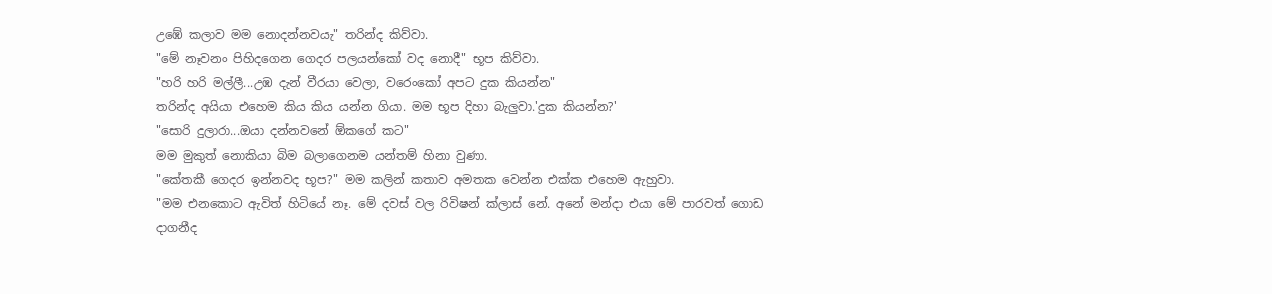උඹේ කලාව මම නොදන්නවයැ" තරින්ද කිව්වා.
"මේ නෑවනං පිහිදගෙන ගෙදර පලයන්කෝ වද නොදී" භූප කිව්වා.
"හරි හරි මල්ලී...උඹ දැන් වීරයා වෙලා, වරෙංකෝ අපට දුක කියන්න"
තරින්ද අයියා එහෙම කිය කිය යන්න ගියා. මම භූප දිහා බැලුවා.'දුක කියන්න?'
"සොරි දුලාරා...ඔයා දන්නවනේ ඕකගේ කට"
මම මුකුත් නොකියා බිම බලාගෙනම යන්තම් හිනා වුණා.
"කේතකී ගෙදර ඉන්නවද භූප?" මම කලින් කතාව අමතක වෙන්න එක්ක එහෙම ඇහුවා.
"මම එනකොට ඇවිත් හිටියේ නෑ. මේ දවස් වල රිවිෂන් ක්ලාස් නේ. අනේ මන්දා එයා මේ පාරවත් ගොඩ දාගනීද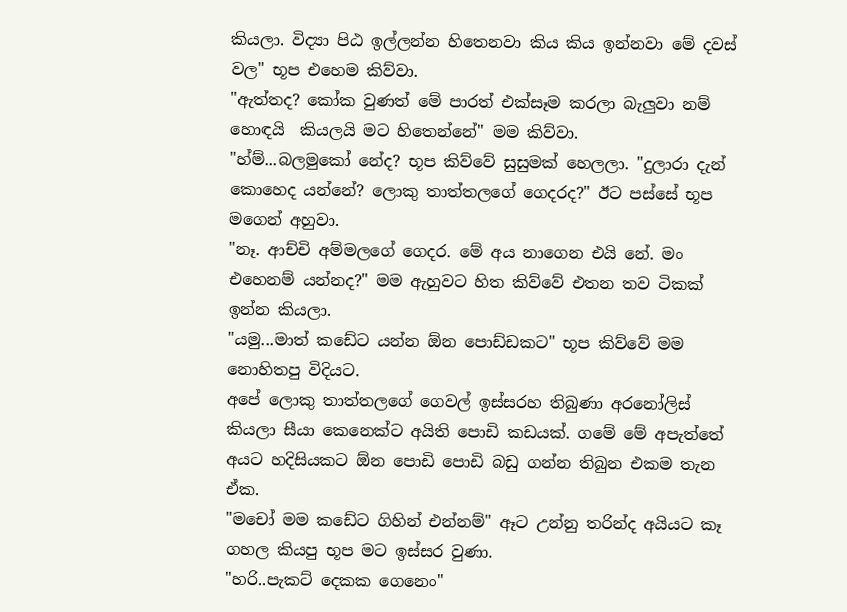කියලා. විද්‍යා පිඨ ඉල්ලන්න හිතෙනවා කිය කිය ඉන්නවා මේ දවස් වල" භූප එහෙම කිව්වා.
"ඇත්තද? කෝක වුණත් මේ පාරත් එක්සෑම කරලා බැලුවා නම් හොඳයි  කියලයි මට හිතෙන්නේ" මම කිව්වා.
"හ්ම්...බලමුකෝ නේද? භූප කිව්වේ සුසුමක් හෙලලා. "දුලාරා දැන් කොහෙද යන්නේ? ලොකු තාත්තලගේ ගෙදරද?" ඊට පස්සේ භූප මගෙන් අහුවා.
"නෑ. ආච්චි අම්මලගේ ගෙදර. මේ අය නාගෙන එයි නේ. මං එහෙනම් යන්නද?" මම ඇහුවට හිත කිව්වේ එතන තව ටිකක් ඉන්න කියලා.
"යමු...මාත් කඩේට යන්න ඕන පොඩ්ඩකට" භූප කිව්වේ මම නොහිතපු විදියට.
අපේ ලොකු තාත්තලගේ ගෙවල් ඉස්සරහ තිබුණා අරනෝලිස් කියලා සීයා කෙනෙක්ට අයිති පොඩි කඩයක්. ගමේ මේ අපැත්තේ අයට හදිසියකට ඕන පොඩි පොඩි බඩු ගන්න තිබුන එකම තැන ඒක.
"මචෝ මම කඩේට ගිහින් එන්නම්" ඈට උන්නු තරින්ද අයියට කෑ ගහල කියපු භූප මට ඉස්සර වුණා.
"හරි..පැකට් දෙකක ගෙනෙං"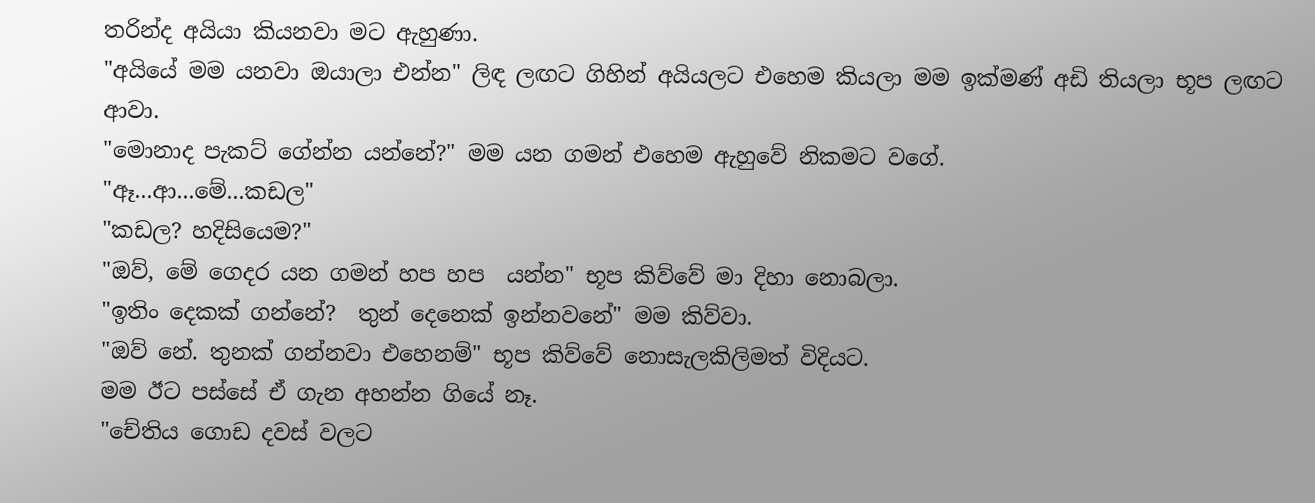තරින්ද අයියා කියනවා මට ඇහුණා.
"අයියේ මම යනවා ඔයාලා එන්න" ලිඳ ලඟට ගිහින් අයියලට එහෙම කියලා මම ඉක්මණ් අඩි තියලා භූප ලඟට ආවා.
"මොනාද පැකට් ගේන්න යන්නේ?" මම යන ගමන් එහෙම ඇහුවේ නිකමට වගේ.
"ඈ...ආ...මේ...කඩල"
"කඩල? හදිසියෙම?"
"ඔව්, මේ ගෙදර යන ගමන් හප හප  යන්න" භූප කිව්වේ මා දිහා නොබලා.
"ඉතිං දෙකක් ගන්නේ?  තුන් දෙනෙක් ඉන්නවනේ" මම කිව්වා.
"ඔව් නේ. තුනක් ගන්නවා එහෙනම්" භූප කිව්වේ නොසැලකිලිමත් විදියට.
මම ඊට පස්සේ ඒ ගැන අහන්න ගියේ නෑ.
"චේතිය ගොඩ දවස් වලට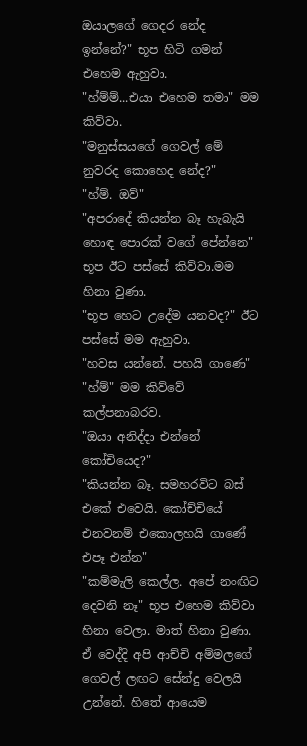ඔයාලගේ ගෙදර නේද ඉන්නේ?" භූප හිටි ගමන් එහෙම ඇහුවා.
"හ්ම්ම්...එයා එහෙම තමා" මම කිව්වා.
"මනුස්සයගේ ගෙවල් මේ නුවරද කොහෙද නේද?"
"හ්ම්. ඔව්"
"අපරාදේ කියන්න බෑ හැබැයි හොඳ පොරක් වගේ පේන්නෙ" භූප ඊට පස්සේ කිව්වා.මම හිනා වුණා.
"භූප හෙට උදේම යනවද?" ඊට පස්සේ මම ඇහුවා.
"හවස යන්නේ. පහයි ගාණෙ"
"හ්ම්" මම කිව්වේ කල්පනාබරව.
"ඔයා අනිද්දා එන්නේ කෝචියෙද?"
"කියන්න බෑ. සමහරවිට බස් එකේ එවෙයි. කෝච්චියේ එනවනම් එකොලහයි ගාණේ එපෑ එන්න"
"කම්මැලි කෙල්ල. අපේ නංඟිට දෙවනි නෑ" භූප එහෙම කිව්වා හිනා වෙලා. මාත් හිනා වුණා.
ඒ වෙද්දි අපි ආච්චි අම්මලගේ ගෙවල් ලඟට සේන්දු වෙලයි උන්නේ. හිතේ ආයෙම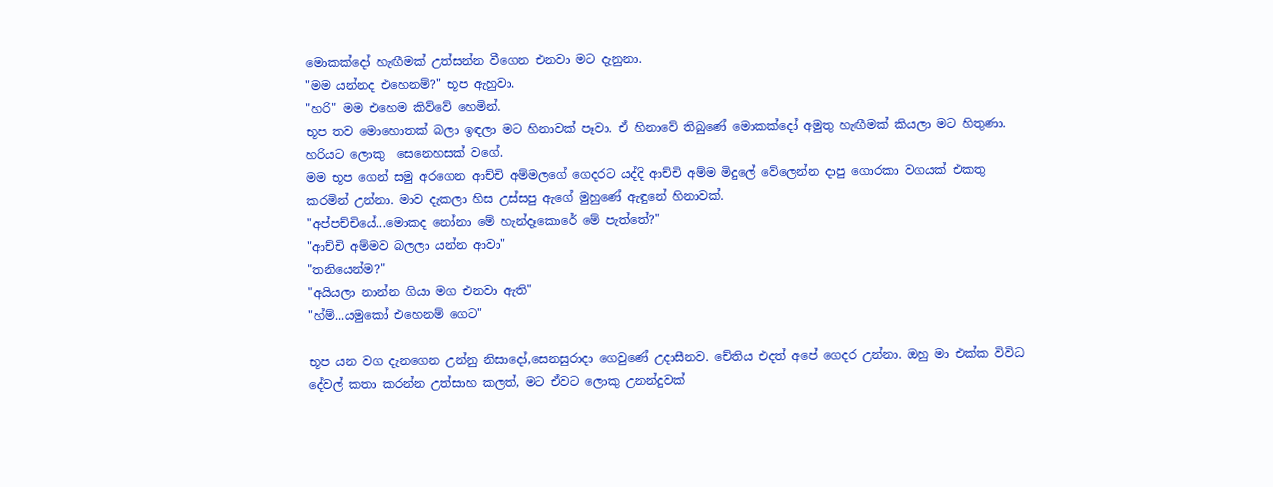මොකක්දෝ හැඟීමක් උත්සන්න වීගෙන එනවා මට දැනුනා.
"මම යන්නද එහෙනම්?" භූප ඇහුවා.
"හරි" මම එහෙම කිව්වේ හෙමින්.
භූප තව මොහොතක් බලා ඉඳලා මට හිනාවක් පෑවා. ඒ හිනාවේ තිබුණේ මොකක්දෝ අමුතු හැඟීමක් කියලා මට හිතුණා. හරියට ලොකු  සෙනෙහසක් වගේ.
මම භූප ගෙන් සමු අරගෙන ආච්චි අම්මලගේ ගෙදරට යද්දි ආච්චි අම්ම මිදුලේ වේලෙන්න දාපු ගොරකා වගයක් එකතු කරමින් උන්නා. මාව දැකලා හිස උස්සපු ඇගේ මුහුණේ ඇඳුනේ හිනාවක්.
"අප්පච්චියේ...මොකද නෝනා මේ හැන්දෑකොරේ මේ පැත්තේ?"
"ආච්චි අම්මව බලලා යන්න ආවා"
"තනියෙන්ම?"
"අයියලා නාන්න ගියා මග එනවා ඇති"
"හ්ම්...යමුකෝ එහෙනම් ගෙට"

භූප යන වග දැනගෙන උන්නු නිසාදෝ,සෙනසුරාදා ගෙවුණේ උදාසීනව. චේතිය එදත් අපේ ගෙදර උන්නා. ඔහු මා එක්ක විවිධ දේවල් කතා කරන්න උත්සාහ කලත්, මට ඒවට ලොකු උනන්දුවක්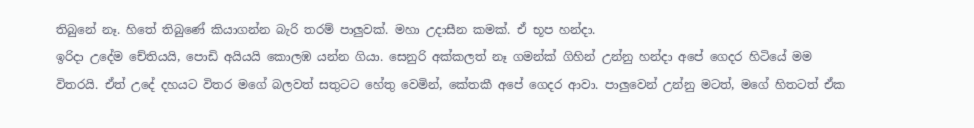තිබුනේ නෑ. හිතේ තිබුණේ කියාගන්න බැරි තරම් පාලුවක්. මහා උදාසීන කමක්. ඒ භූප හන්දා.
ඉරිදා උදේම චේතියයි, පොඩි අයියයි කොලඹ යන්න ගියා. සෙනුරි අක්කලත් නෑ ගමන්ක් ගිහින් උන්නු හන්දා අපේ ගෙදර හිටියේ මම විතරයි. ඒත් උදේ දහයට විතර මගේ බලවත් සතුටට හේතු වෙමින්, කේතකී අපේ ගෙදර ආවා. පාලුවෙන් උන්නු මටත්, මගේ හිතටත් ඒක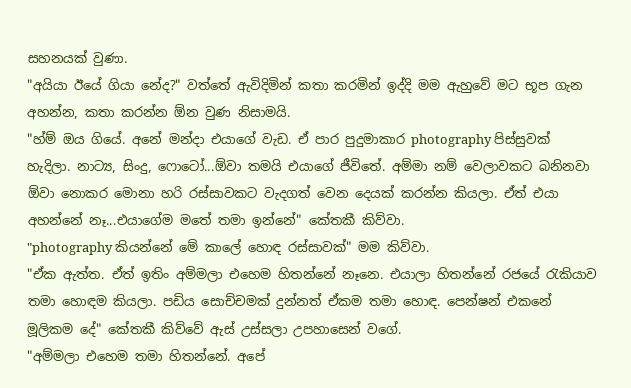සහනයක් වුණා.
"අයියා ඊයේ ගියා නේද?" වත්තේ ඇවිදිමින් කතා කරමින් ඉද්දි මම ඇහුවේ මට භූප ගැන අහන්න, කතා කරන්න ඕන වුණ නිසාමයි.
"හ්ම් ඔය ගියේ. අනේ මන්දා එයාගේ වැඩ. ඒ පාර පුදුමාකාර photography පිස්සුවක් හැදිලා. නාට්‍ය, සිංදු, ෆොටෝ...ඕවා තමයි එයාගේ ජීවිතේ. අම්මා නම් වෙලාවකට බනිනවා ඕවා නොකර මොනා හරි රස්සාවකට වැදගත් වෙන දෙයක් කරන්න කියලා. ඒත් එයා අහන්නේ නෑ...එයාගේම මතේ තමා ඉන්නේ" කේතකී කිව්වා.
"photography කියන්නේ මේ කාලේ හොඳ රස්සාවක්" මම කිව්වා.
"ඒක ඇත්ත. ඒත් ඉතිං අම්මලා එහෙම හිතන්නේ නෑනෙ. එයාලා හිතන්නේ රජයේ රැකියාව තමා හොඳම කියලා. පඩිය සොච්චමක් දුන්නත් ඒකම තමා හොඳ. පෙන්ෂන් එකනේ මූලිකම දේ" කේතකී කිව්වේ ඇස් උස්සලා උපහාසෙන් වගේ.
"අම්මලා එහෙම තමා හිතන්නේ. අපේ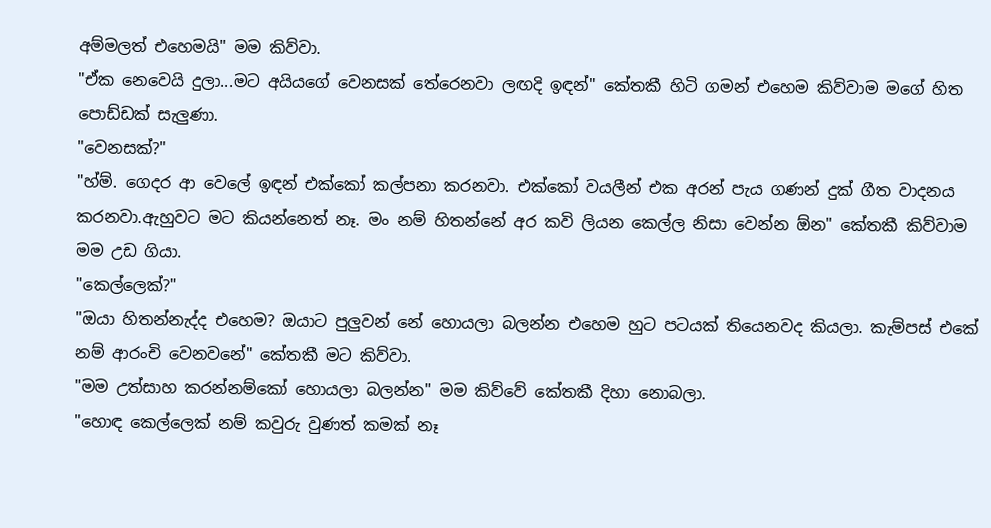අම්මලත් එහෙමයි" මම කිව්වා.
"ඒක නෙවෙයි දුලා...මට අයියගේ වෙනසක් තේරෙනවා ලඟදි ඉඳන්" කේතකී හිටි ගමන් එහෙම කිව්වාම මගේ හිත පොඩ්ඩක් සැලුණා.
"වෙනසක්?"
"හ්ම්. ගෙදර ආ වෙලේ ඉඳන් එක්කෝ කල්පනා කරනවා. එක්කෝ වයලීන් එක අරන් පැය ගණන් දුක් ගීත වාදනය කරනවා.ඇහුවට මට කියන්නෙත් නෑ. මං නම් හිතන්නේ අර කවි ලියන කෙල්ල නිසා වෙන්න ඕන" කේතකී කිව්වාම මම උඩ ගියා.
"කෙල්ලෙක්?"
"ඔයා හිතන්නැද්ද එහෙම? ඔයාට පුලුවන් නේ හොයලා බලන්න එහෙම හුට පටයක් තියෙනවද කියලා. කැම්පස් එකේ නම් ආරංචි වෙනවනේ" කේතකී මට කිව්වා.
"මම උත්සාහ කරන්නම්කෝ හොයලා බලන්න" මම කිව්වේ කේතකී දිහා නොබලා.
"හොඳ කෙල්ලෙක් නම් කවුරු වුණත් කමක් නෑ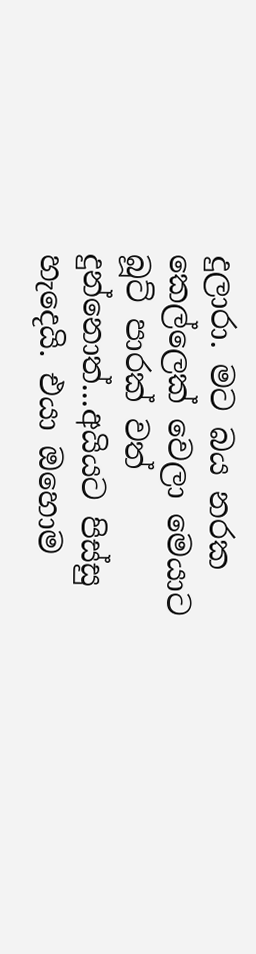දුලාරා. මට බය නරක කෙල්ලෙක් වෙලා මෙයාට බූට් පාරක් වත් දුන්නොත්...අයියට පිස්සු හැදෙයි. එයා ඔහොම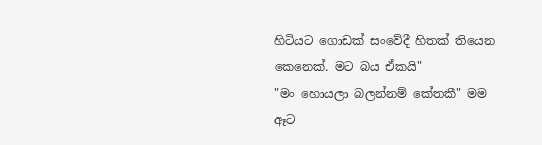හිටියට ගොඩක් සංවේදී හිතක් තියෙන කෙනෙක්. මට බය ඒකයි"
"මං හොයලා බලන්නම් කේතකී" මම ඈට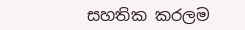සහතික කරලම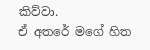කිව්වා.
ඒ අතරේ මගේ හිත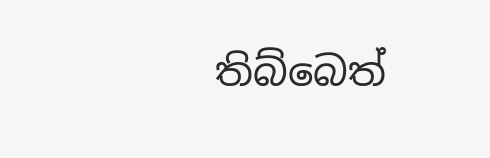තිබ්බෙත්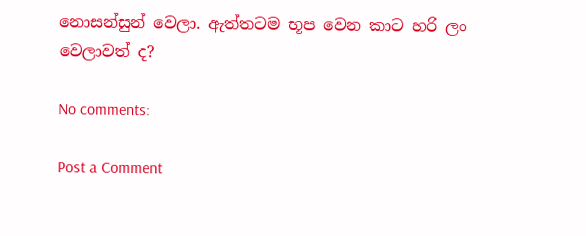නොසන්සුන් වෙලා. ඇත්තටම භූප වෙන කාට හරි ලං වෙලාවත් ද?

No comments:

Post a Comment